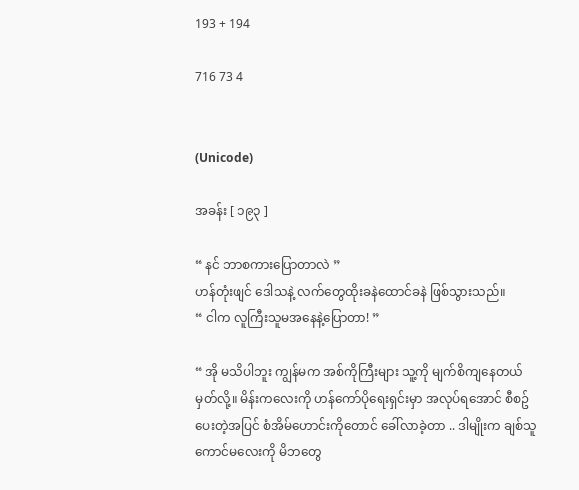193 + 194

716 73 4


(Unicode)

အခန်း [ ၁၉၃ ]

“ နင် ဘာစကားပြောတာလဲ ”
ဟန်တုံးဖျင် ဒေါသနဲ့ လက်တွေထိုးခနဲထောင်ခနဲ ဖြစ်သွားသည်။
“ ငါက လူကြီးသူမအနေနဲ့ပြောတာ! ”

“ အို မသိပါဘူး ကျွန်မက အစ်ကိုကြီးများ သူ့ကို မျက်စိကျနေတယ် မှတ်လို့။ မိန်းကလေးကို ဟန်ကော်ပိုရေးရှင်းမှာ အလုပ်ရအောင် စီစဥ်ပေးတဲ့အပြင် စံအိမ်ဟောင်းကိုတောင် ခေါ်လာခဲ့တာ .. ဒါမျိုးက ချစ်သူကောင်မလေးကို မိဘတွေ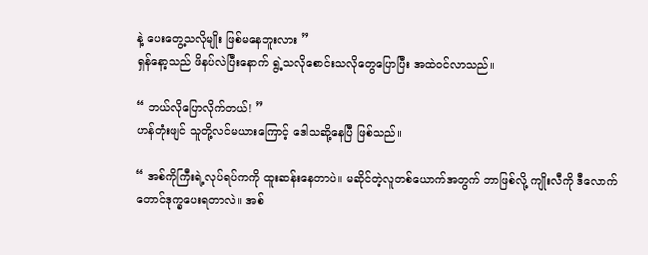နဲ့ ပေးတွေ့သလိုမျိုး ဖြစ်မနေဘူးလား ”
ရှန်နော့သည် ဖိနပ်လဲပြီးနောက် ရွဲ့သလိုစောင်းသလိုတွေပြောပြီး အထဲဝင်လာသည်။

“ ဘယ်လိုပြောလိုက်တယ်! ”
ဟန်တုံးဖျင် သူတို့လင်မယားကြောင့် ဒေါသဆို့နေပြီ ဖြစ်သည်။

“ အစ်ကိုကြီးရဲ့လုပ်ရပ်ကကို ထူးဆန်းနေတာပဲ။ မဆိုင်တဲ့လူတစ်ယောက်အတွက် ဘာဖြစ်လို့ ကျိုးလီကို ဒီလောက်တောင်ဒုက္ခပေးရတာလဲ။ အစ်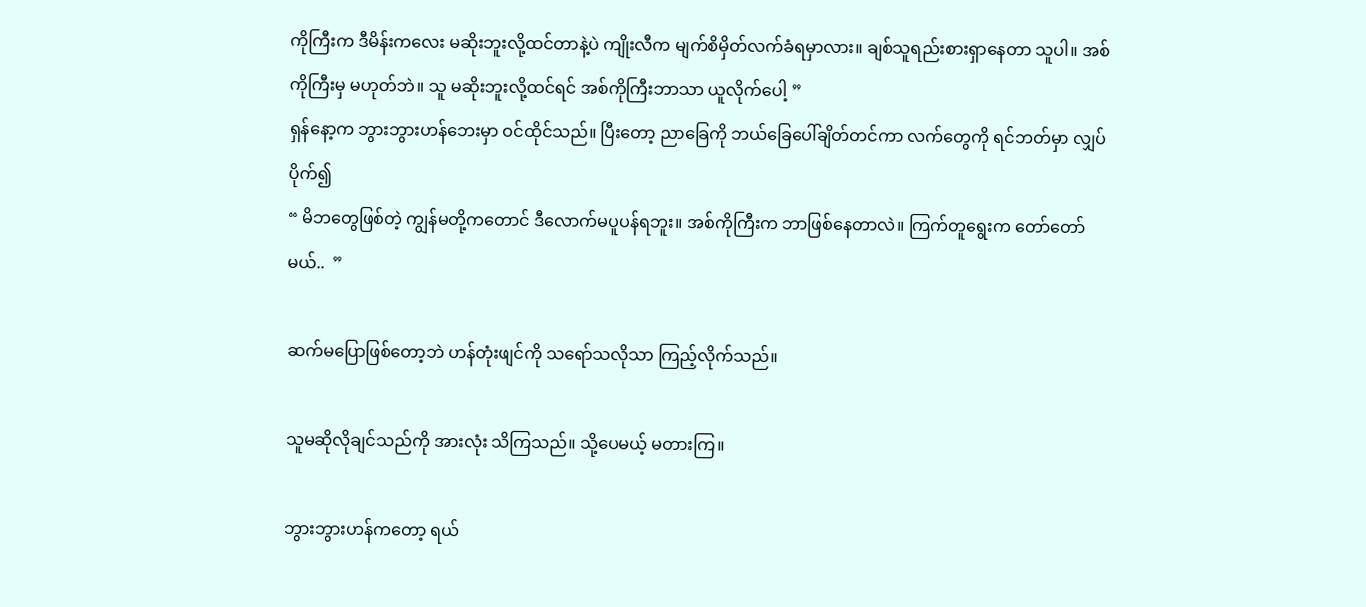ကိုကြီးက ဒီမိန်းကလေး မဆိုးဘူးလို့ထင်တာနဲ့ပဲ ကျိုးလီက မျက်စိမှိတ်လက်ခံရမှာလား။ ချစ်သူရည်းစားရှာနေတာ သူပါ။ အစ်ကိုကြီးမှ မဟုတ်ဘဲ။ သူ မဆိုးဘူးလို့ထင်ရင် အစ်ကိုကြီးဘာသာ ယူလိုက်ပေါ့ ”
ရှန်နော့က ဘွားဘွားဟန်ဘေးမှာ ဝင်ထိုင်သည်။ ပြီးတော့ ညာခြေကို ဘယ်ခြေပေါ်ချိတ်တင်ကာ လက်တွေကို ရင်ဘတ်မှာ လျှပ်ပိုက်၍
“ မိဘတွေဖြစ်တဲ့ ကျွန်မတို့ကတောင် ဒီလောက်မပူပန်ရဘူး။ အစ်ကိုကြီးက ဘာဖြစ်နေတာလဲ။ ကြက်တူရွေးက တော်တော် မယ်..  ”

ဆက်မပြောဖြစ်တော့ဘဲ ဟန်တုံးဖျင်ကို သရော်သလိုသာ ကြည့်လိုက်သည်။

သူမဆိုလိုချင်သည်ကို အားလုံး သိကြသည်။ သို့ပေမယ့် မတားကြ။

ဘွားဘွားဟန်ကတော့ ရယ်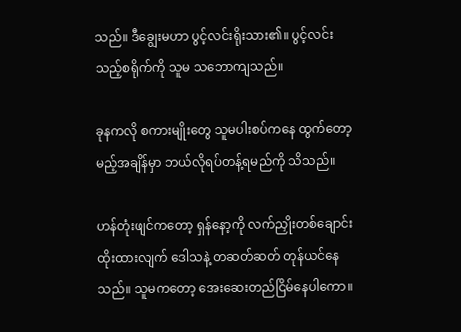သည်။ ဒီချွေးမဟာ ပွင့်လင်းရိုးသား၏။ ပွင့်လင်းသည့်စရိုက်ကို သူမ သဘောကျသည်။

ခုနကလို စကားမျိုးတွေ သူမပါးစပ်ကနေ ထွက်တော့မည့်အချိန်မှာ ဘယ်လိုရပ်တန့်ရမည်ကို သိသည်။

ဟန်တုံးဖျင်ကတော့ ရှန်နော့ကို လက်ညှိုးတစ်ချောင်းထိုးထားလျက် ဒေါသနဲ့ တဆတ်ဆတ် တုန်ယင်နေသည်။ သူမကတော့ အေးဆေးတည်ငြိမ်နေပါကော။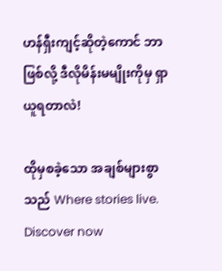ဟန်ရှီးကျင့်ဆိုတဲ့ကောင် ဘာဖြစ်လို့ ဒီလိုမိန်းမမျိုးကိုမှ ရှာယူရတာလဲ!

ထိုမှစခဲ့သော အချစ်များစွာသည် Where stories live. Discover now